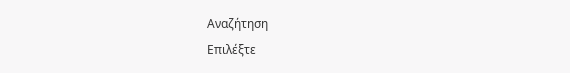Αναζήτηση
Επιλέξτε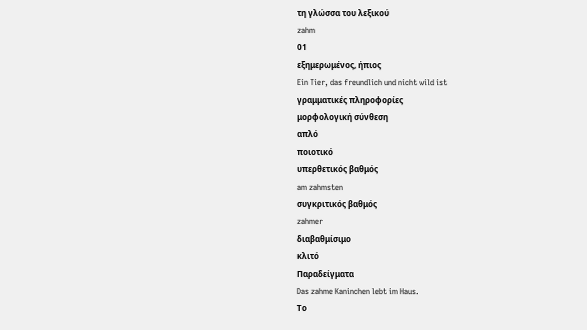τη γλώσσα του λεξικού
zahm
01
εξημερωμένος, ήπιος
Ein Tier, das freundlich und nicht wild ist
γραμματικές πληροφορίες
μορφολογική σύνθεση
απλό
ποιοτικό
υπερθετικός βαθμός
am zahmsten
συγκριτικός βαθμός
zahmer
διαβαθμίσιμο
κλιτό
Παραδείγματα
Das zahme Kaninchen lebt im Haus.
Το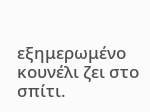εξημερωμένο κουνέλι ζει στο σπίτι.